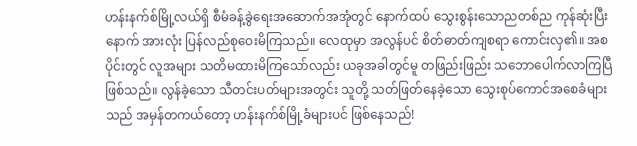ဟန်းနက်စ်မြို့လယ်ရှိ စီမံခန့်ခွဲရေးအဆောက်အအုံတွင် နောက်ထပ် သွေးစွန်းသောညတစ်ည ကုန်ဆုံးပြီးနောက် အားလုံး ပြန်လည်စုဝေးမိကြသည်။ လေထုမှာ အလွန်ပင် စိတ်ဓာတ်ကျစရာ ကောင်းလှ၏။ အစပိုင်းတွင် လူအများ သတိမထားမိကြသော်လည်း ယခုအခါတွင်မူ တဖြည်းဖြည်း သဘောပေါက်လာကြပြီဖြစ်သည်။ လွန်ခဲ့သော သီတင်းပတ်များအတွင်း သူတို့ သတ်ဖြတ်နေခဲ့သော သွေးစုပ်ကောင်အစေခံများသည် အမှန်တကယ်တော့ ဟန်းနက်စ်မြို့ခံများပင် ဖြစ်နေသည်!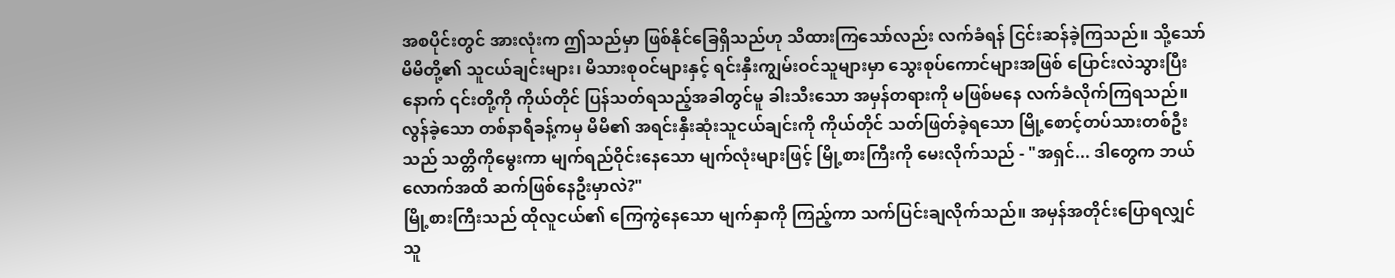အစပိုင်းတွင် အားလုံးက ဤသည်မှာ ဖြစ်နိုင်ခြေရှိသည်ဟု သိထားကြသော်လည်း လက်ခံရန် ငြင်းဆန်ခဲ့ကြသည်။ သို့သော် မိမိတို့၏ သူငယ်ချင်းများ၊ မိသားစုဝင်များနှင့် ရင်းနှီးကျွမ်းဝင်သူများမှာ သွေးစုပ်ကောင်များအဖြစ် ပြောင်းလဲသွားပြီးနောက် ၎င်းတို့ကို ကိုယ်တိုင် ပြန်သတ်ရသည့်အခါတွင်မူ ခါးသီးသော အမှန်တရားကို မဖြစ်မနေ လက်ခံလိုက်ကြရသည်။
လွန်ခဲ့သော တစ်နာရီခန့်ကမှ မိမိ၏ အရင်းနှီးဆုံးသူငယ်ချင်းကို ကိုယ်တိုင် သတ်ဖြတ်ခဲ့ရသော မြို့စောင့်တပ်သားတစ်ဦးသည် သတ္တိကိုမွေးကာ မျက်ရည်ဝိုင်းနေသော မျက်လုံးများဖြင့် မြို့စားကြီးကို မေးလိုက်သည် - "အရှင်... ဒါတွေက ဘယ်လောက်အထိ ဆက်ဖြစ်နေဦးမှာလဲ?"
မြို့စားကြီးသည် ထိုလူငယ်၏ ကြေကွဲနေသော မျက်နှာကို ကြည့်ကာ သက်ပြင်းချလိုက်သည်။ အမှန်အတိုင်းပြောရလျှင် သူ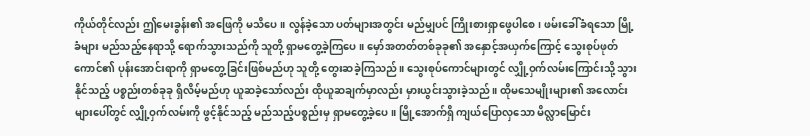ကိုယ်တိုင်လည်း ဤမေးခွန်း၏ အဖြေကို မသိပေ။ လွန်ခဲ့သော ပတ်များအတွင်း မည်မျှပင် ကြိုးစားရှာဖွေပါစေ၊ ဖမ်းခေါ်ခံရသော မြို့ခံများ မည်သည့်နေရာသို့ ရောက်သွားသည်ကို သူတို့ ရှာမတွေ့ခဲ့ကြပေ။ မှော်အတတ်တစ်ခုခု၏ အနှောင့်အယှက်ကြောင့် သွေးစုပ်ဖုတ်ကောင်၏ ပုန်းအောင်းရာကို ရှာမတွေ့ခြင်းဖြစ်မည်ဟု သူတို့ တွေးဆခဲ့ကြသည်။ သွေးစုပ်ကောင်များတွင် လျှို့ဝှက်လမ်းကြောင်းသို့ သွားနိုင်သည့် ပစ္စည်းတစ်ခုခု ရှိလိမ့်မည်ဟု ယူဆခဲ့သော်လည်း ထိုယူဆချက်မှာလည်း မှားယွင်းသွားခဲ့သည်။ ထိုမသေမျိုးများ၏ အလောင်းများပေါ်တွင် လျှို့ဝှက်လမ်းကို ဖွင့်နိုင်သည့် မည်သည့်ပစ္စည်းမှ ရှာမတွေ့ခဲ့ပေ။ မြို့အောက်ရှိ ကျယ်ပြောလှသော မိလ္လာမြောင်း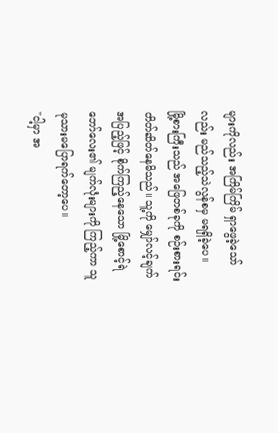များကိုလည်း အကြိမ်ကြိမ် ရှာဖွေခဲ့သော်လည်း မည်သည့်သဲလွန်စမှ မရရှိခဲ့ပေ။
မြို့စားကြီးသည် အဖြေတစ်ခုကို စဉ်းစားရင်း တိတ်ဆိတ်နေမိသည်။ သူ့ကို မျှော်လင့်ချက်အပြည့်ဖြင့် စိုက်ကြည့်နေသော မြို့စောင့်ရဲဘော်လေး၏ မျက်လုံးများကို ကြည့်ကာ သူ မုသားမပြောရက်တော့ပေ။
"ငါ့မှာ အ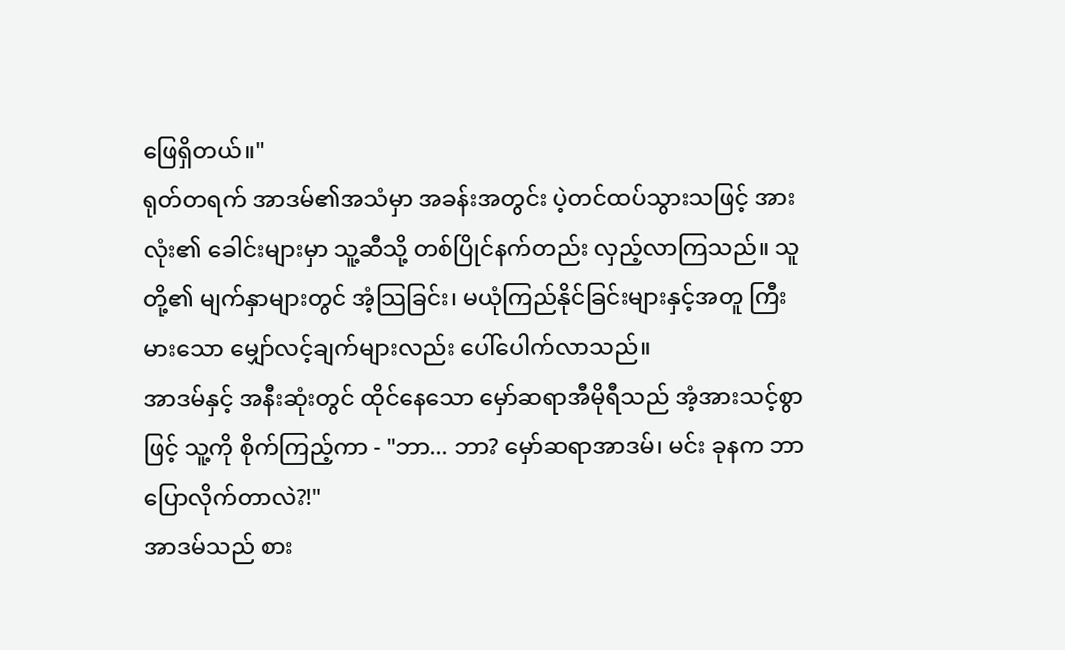ဖြေရှိတယ်။"
ရုတ်တရက် အာဒမ်၏အသံမှာ အခန်းအတွင်း ပဲ့တင်ထပ်သွားသဖြင့် အားလုံး၏ ခေါင်းများမှာ သူ့ဆီသို့ တစ်ပြိုင်နက်တည်း လှည့်လာကြသည်။ သူတို့၏ မျက်နှာများတွင် အံ့သြခြင်း၊ မယုံကြည်နိုင်ခြင်းများနှင့်အတူ ကြီးမားသော မျှော်လင့်ချက်များလည်း ပေါ်ပေါက်လာသည်။
အာဒမ်နှင့် အနီးဆုံးတွင် ထိုင်နေသော မှော်ဆရာအီမိုရီသည် အံ့အားသင့်စွာဖြင့် သူ့ကို စိုက်ကြည့်ကာ - "ဘာ... ဘာ? မှော်ဆရာအာဒမ်၊ မင်း ခုနက ဘာပြောလိုက်တာလဲ?!"
အာဒမ်သည် စား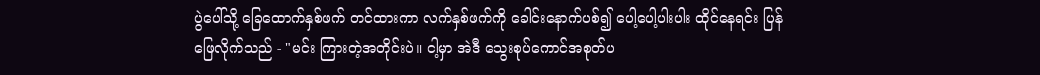ပွဲပေါ်သို့ ခြေထောက်နှစ်ဖက် တင်ထားကာ လက်နှစ်ဖက်ကို ခေါင်းနောက်ပစ်၍ ပေါ့ပေါ့ပါးပါး ထိုင်နေရင်း ပြန်ဖြေလိုက်သည် - "မင်း ကြားတဲ့အတိုင်းပဲ။ ငါ့မှာ အဲဒီ သွေးစုပ်ကောင်အစုတ်ပ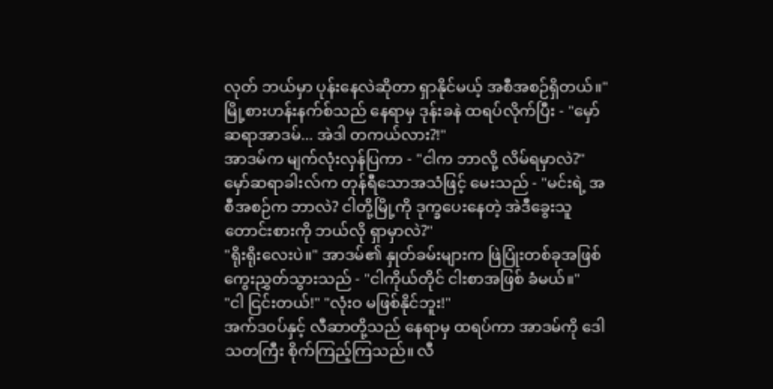လုတ် ဘယ်မှာ ပုန်းနေလဲဆိုတာ ရှာနိုင်မယ့် အစီအစဉ်ရှိတယ်။"
မြို့စားဟန်းနက်စ်သည် နေရာမှ ဒုန်းခနဲ ထရပ်လိုက်ပြီး - "မှော်ဆရာအာဒမ်... အဲဒါ တကယ်လား?!"
အာဒမ်က မျက်လုံးလှန်ပြကာ - "ငါက ဘာလို့ လိမ်ရမှာလဲ?"
မှော်ဆရာခါးလ်က တုန်ရီသောအသံဖြင့် မေးသည် - "မင်းရဲ့ အစီအစဉ်က ဘာလဲ? ငါတို့မြို့ကို ဒုက္ခပေးနေတဲ့ အဲဒီခွေးသူတောင်းစားကို ဘယ်လို ရှာမှာလဲ?"
"ရိုးရိုးလေးပဲ။" အာဒမ်၏ နှုတ်ခမ်းများက ဖြဲပြုံးတစ်ခုအဖြစ် ကွေးညွှတ်သွားသည် - "ငါကိုယ်တိုင် ငါးစာအဖြစ် ခံမယ်။"
"ငါ ငြင်းတယ်!" "လုံးဝ မဖြစ်နိုင်ဘူး!"
အက်ဒဝပ်နှင့် လီဆာတို့သည် နေရာမှ ထရပ်ကာ အာဒမ်ကို ဒေါသတကြီး စိုက်ကြည့်ကြသည်။ လီ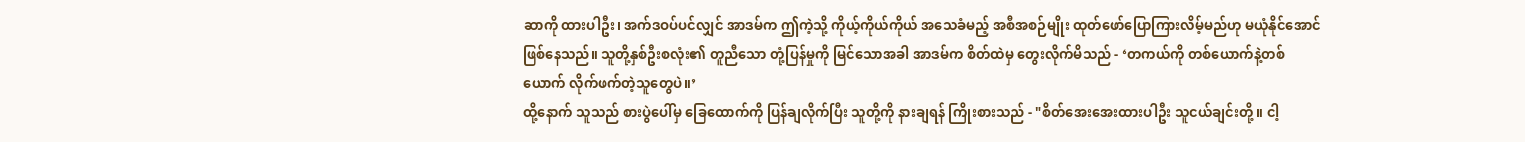ဆာကို ထားပါဦး၊ အက်ဒဝပ်ပင်လျှင် အာဒမ်က ဤကဲ့သို့ ကိုယ့်ကိုယ်ကိုယ် အသေခံမည့် အစီအစဉ်မျိုး ထုတ်ဖော်ပြောကြားလိမ့်မည်ဟု မယုံနိုင်အောင် ဖြစ်နေသည်။ သူတို့နှစ်ဦးစလုံး၏ တူညီသော တုံ့ပြန်မှုကို မြင်သောအခါ အာဒမ်က စိတ်ထဲမှ တွေးလိုက်မိသည် - ‘တကယ်ကို တစ်ယောက်နဲ့တစ်ယောက် လိုက်ဖက်တဲ့သူတွေပဲ။’
ထို့နောက် သူသည် စားပွဲပေါ်မှ ခြေထောက်ကို ပြန်ချလိုက်ပြီး သူတို့ကို နားချရန် ကြိုးစားသည် - "စိတ်အေးအေးထားပါဦး သူငယ်ချင်းတို့။ ငါ့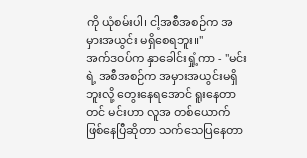ကို ယုံစမ်းပါ၊ ငါ့အစီအစဉ်က အမှားအယွင်း မရှိစေရဘူး။"
အက်ဒဝပ်က နှာခေါင်းရှုံ့ကာ - "မင်းရဲ့ အစီအစဉ်က အမှားအယွင်းမရှိဘူးလို့ တွေးနေရအောင် ရူးနေတာတင် မင်းဟာ လူအ တစ်ယောက် ဖြစ်နေပြီဆိုတာ သက်သေပြနေတာ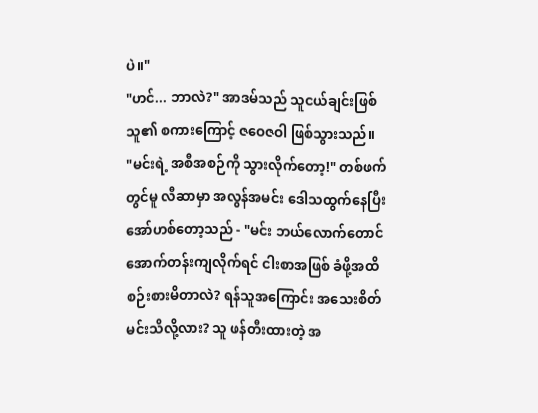ပဲ။"
"ဟင်... ဘာလဲ?" အာဒမ်သည် သူငယ်ချင်းဖြစ်သူ၏ စကားကြောင့် ဇဝေဇဝါ ဖြစ်သွားသည်။
"မင်းရဲ့ အစီအစဉ်ကို သွားလိုက်တော့!" တစ်ဖက်တွင်မူ လီဆာမှာ အလွန်အမင်း ဒေါသထွက်နေပြီး အော်ဟစ်တော့သည် - "မင်း ဘယ်လောက်တောင် အောက်တန်းကျလိုက်ရင် ငါးစာအဖြစ် ခံဖို့အထိ စဉ်းစားမိတာလဲ? ရန်သူအကြောင်း အသေးစိတ် မင်းသိလို့လား? သူ ဖန်တီးထားတဲ့ အ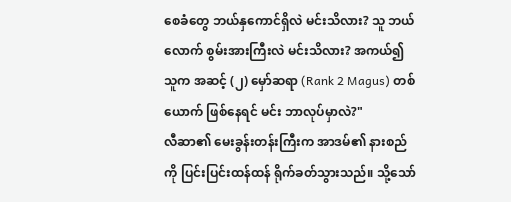စေခံတွေ ဘယ်နှကောင်ရှိလဲ မင်းသိလား? သူ ဘယ်လောက် စွမ်းအားကြီးလဲ မင်းသိလား? အကယ်၍ သူက အဆင့် (၂) မှော်ဆရာ (Rank 2 Magus) တစ်ယောက် ဖြစ်နေရင် မင်း ဘာလုပ်မှာလဲ?"
လီဆာ၏ မေးခွန်းတန်းကြီးက အာဒမ်၏ နားစည်ကို ပြင်းပြင်းထန်ထန် ရိုက်ခတ်သွားသည်။ သို့သော်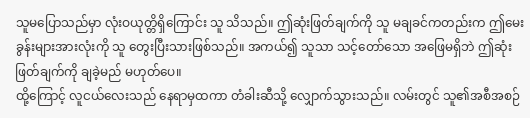သူမပြောသည်မှာ လုံးဝယုတ္တိရှိကြောင်း သူ သိသည်။ ဤဆုံးဖြတ်ချက်ကို သူ မချခင်ကတည်းက ဤမေးခွန်းများအားလုံးကို သူ တွေးပြီးသားဖြစ်သည်။ အကယ်၍ သူသာ သင့်တော်သော အဖြေမရှိဘဲ ဤဆုံးဖြတ်ချက်ကို ချခဲ့မည် မဟုတ်ပေ။
ထို့ကြောင့် လူငယ်လေးသည် နေရာမှထကာ တံခါးဆီသို့ လျှောက်သွားသည်။ လမ်းတွင် သူ၏အစီအစဉ်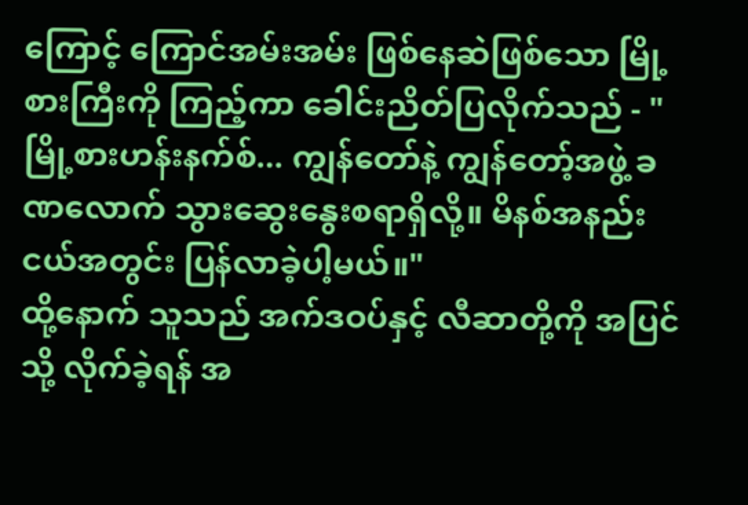ကြောင့် ကြောင်အမ်းအမ်း ဖြစ်နေဆဲဖြစ်သော မြို့စားကြီးကို ကြည့်ကာ ခေါင်းညိတ်ပြလိုက်သည် - "မြို့စားဟန်းနက်စ်... ကျွန်တော်နဲ့ ကျွန်တော့်အဖွဲ့ ခဏလောက် သွားဆွေးနွေးစရာရှိလို့။ မိနစ်အနည်းငယ်အတွင်း ပြန်လာခဲ့ပါ့မယ်။"
ထို့နောက် သူသည် အက်ဒဝပ်နှင့် လီဆာတို့ကို အပြင်သို့ လိုက်ခဲ့ရန် အ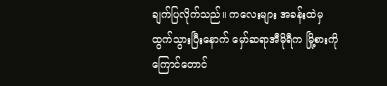ချက်ပြလိုက်သည်။ ကလေးများ အခန်းထဲမှ ထွက်သွားပြီးနောက် မှော်ဆရာအီမိုရီက မြို့စားကို ကြောင်တောင်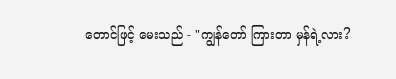တောင်ဖြင့် မေးသည် - "ကျွန်တော် ကြားတာ မှန်ရဲ့လား?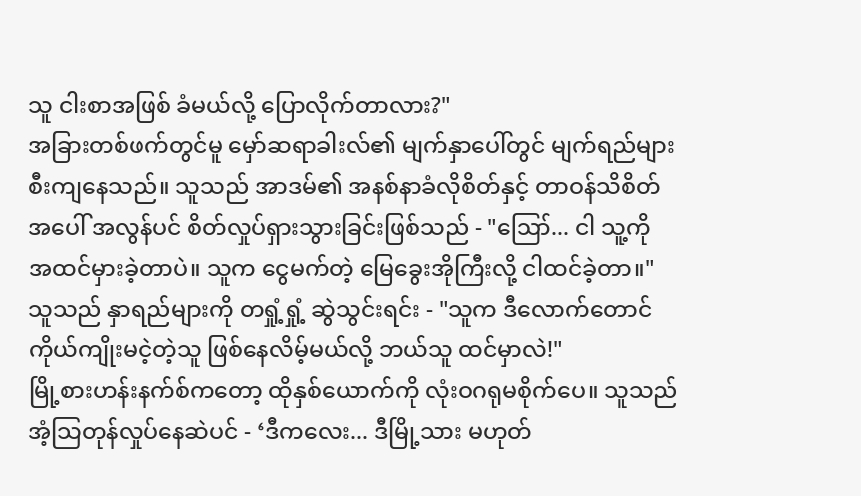သူ ငါးစာအဖြစ် ခံမယ်လို့ ပြောလိုက်တာလား?"
အခြားတစ်ဖက်တွင်မူ မှော်ဆရာခါးလ်၏ မျက်နှာပေါ်တွင် မျက်ရည်များ စီးကျနေသည်။ သူသည် အာဒမ်၏ အနစ်နာခံလိုစိတ်နှင့် တာဝန်သိစိတ်အပေါ် အလွန်ပင် စိတ်လှုပ်ရှားသွားခြင်းဖြစ်သည် - "ဪ... ငါ သူ့ကို အထင်မှားခဲ့တာပဲ။ သူက ငွေမက်တဲ့ မြေခွေးအိုကြီးလို့ ငါထင်ခဲ့တာ။" သူသည် နှာရည်များကို တရှုံ့ရှုံ့ ဆွဲသွင်းရင်း - "သူက ဒီလောက်တောင် ကိုယ်ကျိုးမငဲ့တဲ့သူ ဖြစ်နေလိမ့်မယ်လို့ ဘယ်သူ ထင်မှာလဲ!"
မြို့စားဟန်းနက်စ်ကတော့ ထိုနှစ်ယောက်ကို လုံးဝဂရုမစိုက်ပေ။ သူသည် အံ့သြတုန်လှုပ်နေဆဲပင် - ‘ဒီကလေး... ဒီမြို့သား မဟုတ်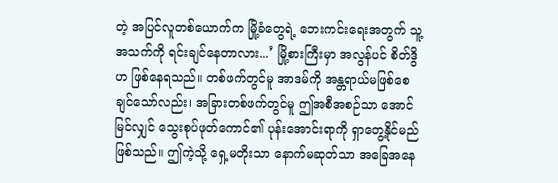တဲ့ အပြင်လူတစ်ယောက်က မြို့ခံတွေရဲ့ ဘေးကင်းရေးအတွက် သူ့အသက်ကို ရင်းချင်နေတာလား...’ မြို့စားကြီးမှာ အလွန်ပင် စိတ်ဒွိဟ ဖြစ်နေရသည်။ တစ်ဖက်တွင်မူ အာဒမ်ကို အန္တရာယ်မဖြစ်စေချင်သော်လည်း၊ အခြားတစ်ဖက်တွင်မူ ဤအစီအစဉ်သာ အောင်မြင်လျှင် သွေးစုပ်ဖုတ်ကောင်၏ ပုန်းအောင်းရာကို ရှာတွေ့နိုင်မည် ဖြစ်သည်။ ဤကဲ့သို့ ရှေ့မတိုးသာ နောက်မဆုတ်သာ အခြေအနေ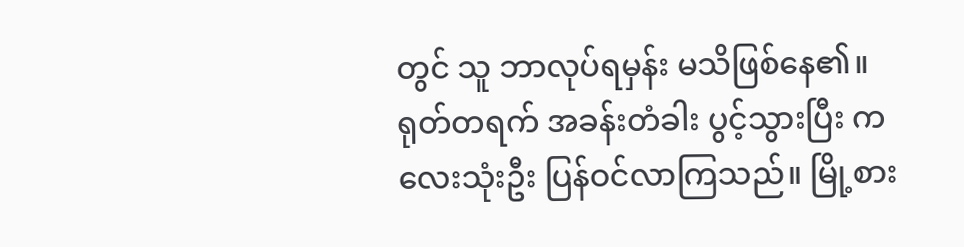တွင် သူ ဘာလုပ်ရမှန်း မသိဖြစ်နေ၏။
ရုတ်တရက် အခန်းတံခါး ပွင့်သွားပြီး ကလေးသုံးဦး ပြန်ဝင်လာကြသည်။ မြို့စား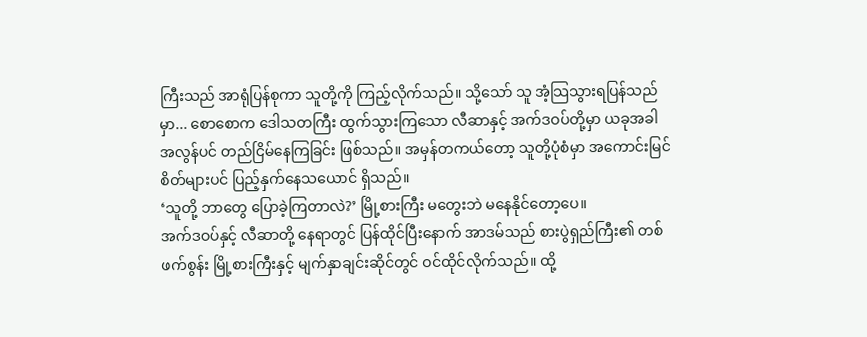ကြီးသည် အာရုံပြန်စုကာ သူတို့ကို ကြည့်လိုက်သည်။ သို့သော် သူ အံ့သြသွားရပြန်သည်မှာ... စောစောက ဒေါသတကြီး ထွက်သွားကြသော လီဆာနှင့် အက်ဒဝပ်တို့မှာ ယခုအခါ အလွန်ပင် တည်ငြိမ်နေကြခြင်း ဖြစ်သည်။ အမှန်တကယ်တော့ သူတို့ပုံစံမှာ အကောင်းမြင်စိတ်များပင် ပြည့်နှက်နေသယောင် ရှိသည်။
‘သူတို့ ဘာတွေ ပြောခဲ့ကြတာလဲ?’ မြို့စားကြီး မတွေးဘဲ မနေနိုင်တော့ပေ။
အက်ဒဝပ်နှင့် လီဆာတို့ နေရာတွင် ပြန်ထိုင်ပြီးနောက် အာဒမ်သည် စားပွဲရှည်ကြီး၏ တစ်ဖက်စွန်း မြို့စားကြီးနှင့် မျက်နှာချင်းဆိုင်တွင် ဝင်ထိုင်လိုက်သည်။ ထို့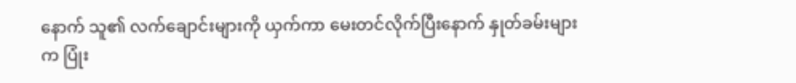နောက် သူ၏ လက်ချောင်းများကို ယှက်ကာ မေးတင်လိုက်ပြီးနောက် နှုတ်ခမ်းများက ပြုံး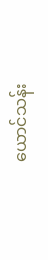ယောင်သန်း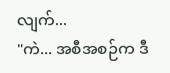လျက်...
"ကဲ... အစီအစဉ်က ဒီ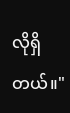လိုရှိတယ်။"